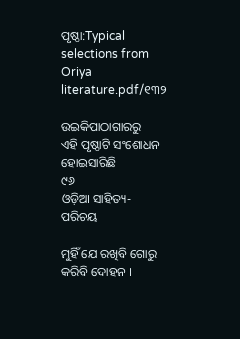ପୃଷ୍ଠା:Typical selections from Oriya literature.pdf/୧୩୨

ଉଇକିପାଠାଗାର‌ରୁ
ଏହି ପୃଷ୍ଠାଟି ସଂଶୋଧନ ହୋଇସାରିଛି
୯୬
ଓଡ଼ିଆ ସାହିତ୍ୟ-ପରିଚୟ

ମୁହିଁ ଯେ ରଖିବି ଗୋରୁ କରିବି ଦୋହ‌ନ ।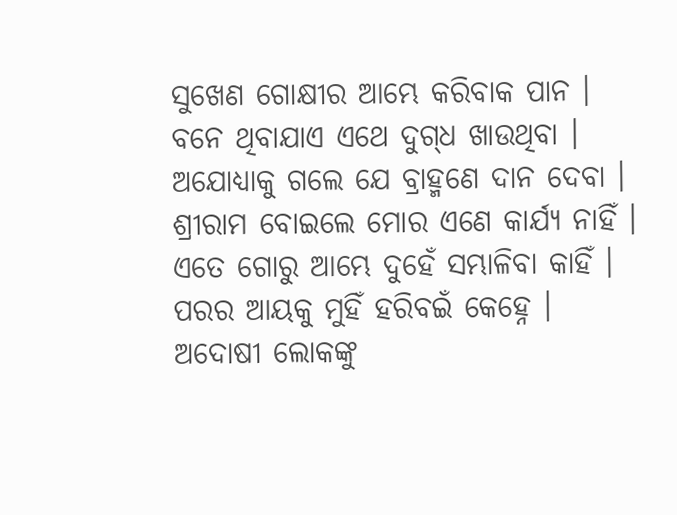ସୁଖେଣ ଗୋକ୍ଷୀର ଆମ୍ଭେ କରିବାକ ପାନ ।
ବନେ ଥିବାଯାଏ ଏଥେ ଦୁଗ୍‌ଧ ଖାଉଥିବା ।
ଅଯୋଧ୍ୟାକୁ ଗଲେ ଯେ ବ୍ରାହ୍ମଣେ ଦାନ ଦେବା ।
ଶ୍ରୀରାମ ବୋଇଲେ ମୋର ଏଣେ କାର୍ଯ୍ୟ ନାହିଁ ।
ଏତେ ଗୋରୁ ଆମ୍ଭେ ଦୁହେଁ ସମ୍ଭାଳିବା କାହିଁ ।
ପରର ଆୟକୁ ମୁହିଁ ହରିବଇଁ କେହ୍ନେ ।
ଅଦୋଷୀ ଲୋକଙ୍କୁ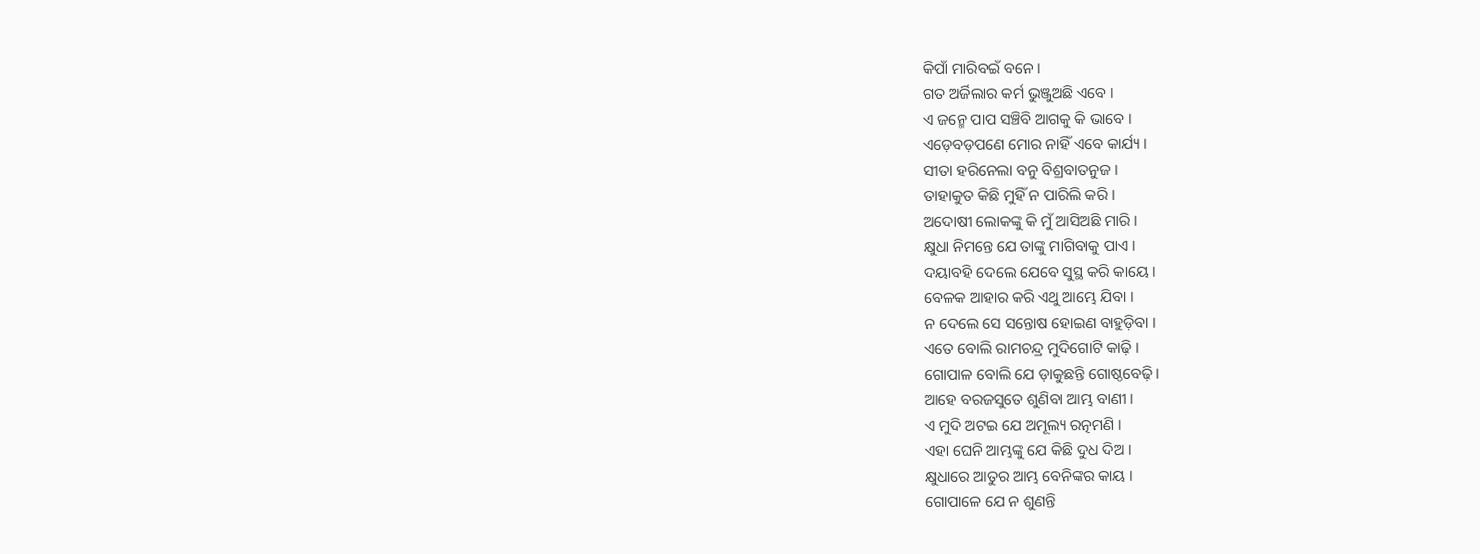କିପାଁ ମାରିବଇଁ ବନେ ।
ଗତ ଅର୍ଜିଲାର କର୍ମ ଭୁଞ୍ଜୁଅଛି ଏବେ ।
ଏ ଜନ୍ମେ ପାପ ସଞ୍ଚିବି ଆଗକୁ କି ଭାବେ ।
ଏଡ଼େବଡ଼ପଣେ ମୋର ନାହିଁ ଏବେ କାର୍ଯ୍ୟ ।
ସୀତା ହରିନେଲା ବନୁ ବିଶ୍ରବାତନୁଜ ।
ତାହାକୁତ କିଛି ମୁହିଁ ନ ପାରିଲି କରି ।
ଅଦୋଷୀ ଲୋକଙ୍କୁ କି ମୁଁ ଆସିଅଛି ମାରି ।
କ୍ଷୁଧା ନିମନ୍ତେ ଯେ ତାଙ୍କୁ ମାଗିବାକୁ ପାଏ ।
ଦୟାବ‌ହି ଦେଲେ ଯେବେ ସୁସ୍ଥ କରି କାୟେ ।
ବେଳକ ଆହାର କରି ଏଥୁ ଆମ୍ଭେ ଯିବା ।
ନ ଦେଲେ ସେ ସନ୍ତୋଷ ହୋଇଣ ବାହୁଡ଼ିବା ।
ଏତେ ବୋଲି ରାମଚନ୍ଦ୍ର ମୁଦିଗୋଟି କାଢ଼ି ।
ଗୋପାଳ ବୋଲି ଯେ ଡ଼ାକୁଛନ୍ତି ଗୋଷ୍ଠବେଢ଼ି ।
ଆହେ ବରଜସୁତେ ଶୁଣିବା ଆମ୍ଭ ବାଣୀ ।
ଏ ମୁଦି ଅଟଇ ଯେ ଅମୂଲ୍ୟ ରତ୍ନମଣି ।
ଏହା ଘେନି ଆମ୍ଭଙ୍କୁ ଯେ କିଛି ଦୁଧ ଦିଅ ।
କ୍ଷୁଧାରେ ଆତୁର ଆମ୍ଭ ବେନିଙ୍କର କାୟ ।
ଗୋପାଳେ ଯେ ନ ଶୁଣନ୍ତି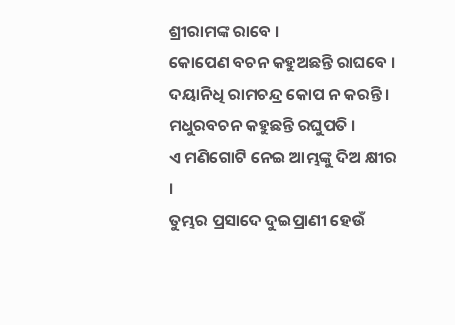ଶ୍ରୀରାମଙ୍କ ରାବେ ।
କୋପେଣ ବଚନ କ‌ହୁଅଛନ୍ତି ରାଘବେ ।
ଦୟାନିଧି ରାମଚନ୍ଦ୍ର କୋପ ନ କରନ୍ତି ।
ମଧୁରବଚନ କ‌ହୁଛନ୍ତି ରଘୁପତି ।
ଏ ମଣିଗୋଟି ନେଇ ଆମ୍ଭଙ୍କୁ ଦିଅ କ୍ଷୀର ।
ତୁମ୍ଭର ପ୍ରସାଦେ ଦୁଇପ୍ରାଣୀ ହେଉଁ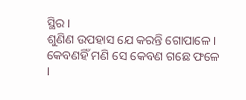ସ୍ଥିର ।
ଶୁଣିଣ ଉପ‌ହାସ ଯେ କରନ୍ତି ଗୋପାଳେ ।
କେବଣହିଁ ମଣି ସେ କେବଣ ଗଛେ ଫଳେ ।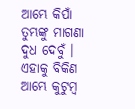ଆମ୍ଭେ କିପାଁ ତୁମ୍ଭଙ୍କୁ ମାଗଣା ଦୁଧ ଦେବୁଁ ।
ଏହାକୁ ବିକିଣ ଆମ୍ଭେ କୁଟୁମ୍ବ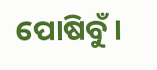ପୋଷିବୁଁ ।